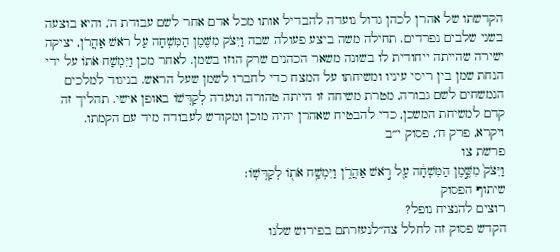הקדשתו של אהרן לכהן גדול נועדה להבדיל אותו מכל אדם אחר לשם עבודת ה', והיא בוצעה בשני שלבים נפרדים. תחילה משה ביצע פעולה שבה וַיִּצֹק מִשֶּׁמֶן הַמִּשְׁחָה עַל רֹאשׁ אַהֲרֹן, יציקה ישירה שהייתה ייחודית לו בשונה משאר הכהנים שרק הוזו בשמן. לאחר מכן וַיִּמְשַׁח אֹתוֹ על ידי הנחת שמן בין ריסי עיניו ומשיחתו על המצח כדי לחברו לשמן שעל הראש. בניגוד למלכים הנמשחים לשם גבורה, מטרת משיחה זו הייתה טהורה ונועדה לְקַדְּשׁוֹ באופן אישי. תהליך זה קדם למשיחת המשכן, כדי להבטיח שאהרן יהיה מוכן ומקודש לעבודה מיד עם הקמתו.
ויקרא, פרק ח׳, פסוק י״ב
פרשת צו
וַיִּצֹק֙ מִשֶּׁ֣מֶן הַמִּשְׁחָ֔ה עַ֖ל רֹ֣אשׁ אַהֲרֹ֑ן וַיִּמְשַׁ֥ח אֹת֖וֹ לְקַדְּשֽׁוֹ׃
שיתוף הפסוק
רוצים להנציח נופל?
הקדש פסוק זה לחלל צה״לנעזרתם בפירוש שלנו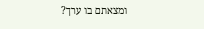ומצאתם בו ערך?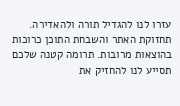עזרו לנו להגדיל תורה ולהאדירה. תחזוקת האתר והשבחת התוכן כרוכות בהוצאות מרובות. תרומה קטנה שלכם תסייע לנו להחזיק את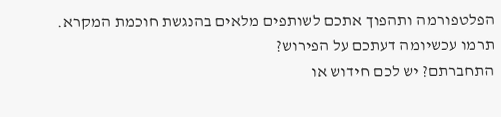הפלטפורמה ותהפוך אתכם לשותפים מלאים בהנגשת חוכמת המקרא.
תרמו עכשיומה דעתכם על הפירוש?
התחברתם? יש לכם חידוש או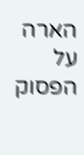הארה על הפסוק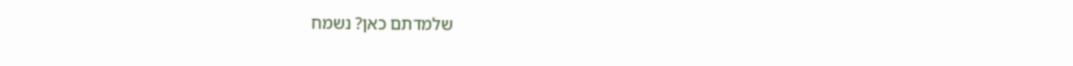שלמדתם כאן? נשמח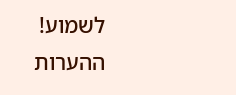לשמוע!
ההערות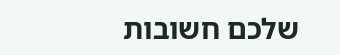שלכם חשובות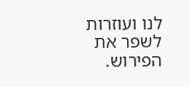לנו ועוזרות לשפר את הפירוש.